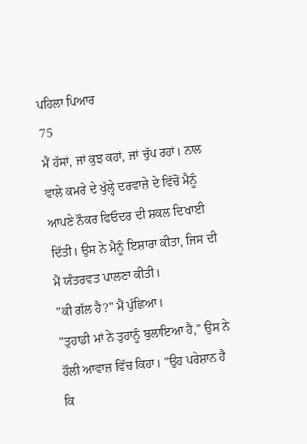ਪਹਿਲਾ ਪਿਆਰ
75
ਮੈਂ ਹੱਸਾਂ, ਜਾਂ ਕੁਝ ਕਹਾਂ, ਜਾਂ ਚੁੱਪ ਰਹਾਂ। ਨਾਲ ਵਾਲੇ ਕਮਰੇ ਦੇ ਖੁੱਲ੍ਹੇ ਦਰਵਾਜ਼ੇ ਦੇ ਵਿੱਚੋਂ ਮੈਨੂੰ ਆਪਣੇ ਨੌਕਰ ਫਿਓਦਰ ਦੀ ਸ਼ਕਲ ਦਿਖਾਈ ਦਿੱਤੀ। ਉਸ ਨੇ ਮੈਨੂੰ ਇਸ਼ਾਰਾ ਕੀਤਾ, ਜਿਸ ਦੀ ਮੈਂ ਯੰਤਰਵਤ ਪਾਲਣਾ ਕੀਤੀ।
"ਕੀ ਗੱਲ ਹੈ?" ਮੈਂ ਪੁੱਛਿਆ।
"ਤੁਹਾਡੀ ਮਾਂ ਨੇ ਤੁਹਾਨੂੰ ਬੁਲਾਇਆ ਹੈ," ਉਸ ਨੇ ਹੌਲੀ ਆਵਾਜ਼ ਵਿੱਚ ਕਿਹਾ। "ਉਹ ਪਰੇਸ਼ਾਨ ਹੈ ਕਿ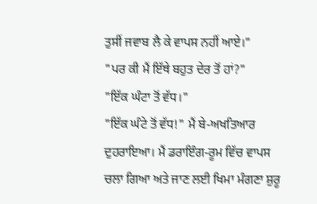ਤੁਸੀਂ ਜਵਾਬ ਲੈ ਕੇ ਵਾਪਸ ਨਹੀਂ ਆਏ।"
"ਪਰ ਕੀ ਮੈਂ ਇੱਥੇ ਬਹੁਤ ਦੇਰ ਤੋਂ ਹਾਂ?"
"ਇੱਕ ਘੰਟਾ ਤੋਂ ਵੱਧ।"
"ਇੱਕ ਘੰਟੇ ਤੋਂ ਵੱਧ!" ਮੈਂ ਬੇ-ਅਖਤਿਆਰ ਦੁਹਰਾਇਆ। ਮੈਂ ਡਰਾਇੰਗ-ਰੂਮ ਵਿੱਚ ਵਾਪਸ ਚਲਾ ਗਿਆ ਅਤੇ ਜਾਣ ਲਈ ਖਿਮਾ ਮੰਗਣਾ ਸ਼ੁਰੂ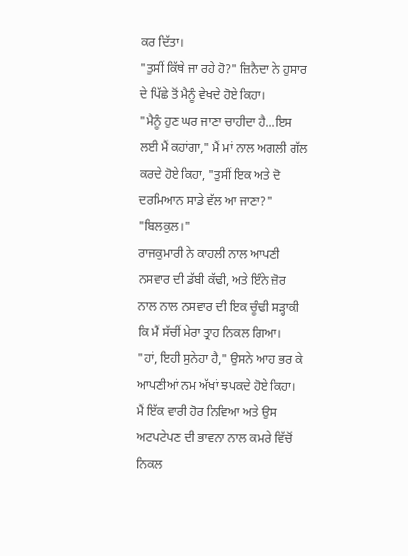ਕਰ ਦਿੱਤਾ।
"ਤੁਸੀਂ ਕਿੱਥੇ ਜਾ ਰਹੇ ਹੋ?" ਜ਼ਿਨੈਦਾ ਨੇ ਹੁਸਾਰ ਦੇ ਪਿੱਛੇ ਤੋਂ ਮੈਨੂੰ ਵੇਖਦੇ ਹੋਏ ਕਿਹਾ।
"ਮੈਨੂੰ ਹੁਣ ਘਰ ਜਾਣਾ ਚਾਹੀਦਾ ਹੈ...ਇਸ ਲਈ ਮੈਂ ਕਹਾਂਗਾ," ਮੈਂ ਮਾਂ ਨਾਲ ਅਗਲੀ ਗੱਲ ਕਰਦੇ ਹੋਏ ਕਿਹਾ, "ਤੁਸੀਂ ਇਕ ਅਤੇ ਦੋ ਦਰਮਿਆਨ ਸਾਡੇ ਵੱਲ ਆ ਜਾਣਾ?"
"ਬਿਲਕੁਲ।"
ਰਾਜਕੁਮਾਰੀ ਨੇ ਕਾਹਲੀ ਨਾਲ ਆਪਣੀ ਨਸਵਾਰ ਦੀ ਡੱਬੀ ਕੱਢੀ, ਅਤੇ ਇੰਨੇ ਜ਼ੋਰ ਨਾਲ ਨਾਲ ਨਸਵਾਰ ਦੀ ਇਕ ਚੂੰਢੀ ਸੜ੍ਹਾਕੀ ਕਿ ਮੈਂ ਸੱਚੀਂ ਮੇਰਾ ਤ੍ਰਾਹ ਨਿਕਲ ਗਿਆ।
"ਹਾਂ, ਇਹੀ ਸੁਨੇਹਾ ਹੈ," ਉਸਨੇ ਆਹ ਭਰ ਕੇ ਆਪਣੀਆਂ ਨਮ ਅੱਖਾਂ ਝਪਕਦੇ ਹੋਏ ਕਿਹਾ।
ਮੈਂ ਇੱਕ ਵਾਰੀ ਹੋਰ ਨਿਵਿਆ ਅਤੇ ਉਸ ਅਟਪਟੇਪਣ ਦੀ ਭਾਵਨਾ ਨਾਲ ਕਮਰੇ ਵਿੱਚੋਂ ਨਿਕਲ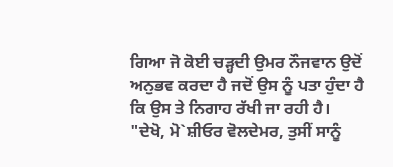ਗਿਆ ਜੋ ਕੋਈ ਚੜ੍ਹਦੀ ਉਮਰ ਨੌਜਵਾਨ ਉਦੋਂ ਅਨੁਭਵ ਕਰਦਾ ਹੈ ਜਦੋਂ ਉਸ ਨੂੰ ਪਤਾ ਹੁੰਦਾ ਹੈ ਕਿ ਉਸ ਤੇ ਨਿਗਾਹ ਰੱਖੀ ਜਾ ਰਹੀ ਹੈ।
"ਦੇਖੋ, ਮੋ`ਸ਼ੀਓਰ ਵੋਲਦੇਮਰ, ਤੁਸੀਂ ਸਾਨੂੰ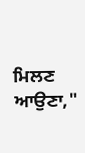ਮਿਲਣ ਆਉਣਾ,"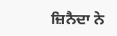ਜ਼ਿਨੈਦਾ ਨੇ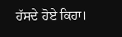ਹੱਸਦੇ ਹੋਏ ਕਿਹਾ।